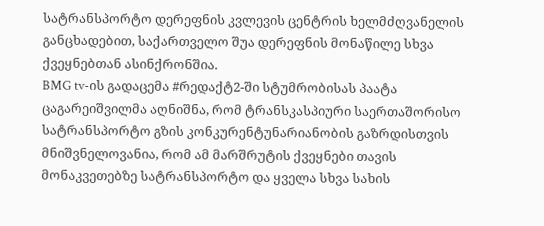სატრანსპორტო დერეფნის კვლევის ცენტრის ხელმძღვანელის განცხადებით, საქართველო შუა დერეფნის მონაწილე სხვა ქვეყნებთან ასინქრონშია.
BMG tv-ის გადაცემა #რედაქტ2-ში სტუმრობისას პაატა ცაგარეიშვილმა აღნიშნა, რომ ტრანსკასპიური საერთაშორისო სატრანსპორტო გზის კონკურენტუნარიანობის გაზრდისთვის მნიშვნელოვანია, რომ ამ მარშრუტის ქვეყნები თავის მონაკვეთებზე სატრანსპორტო და ყველა სხვა სახის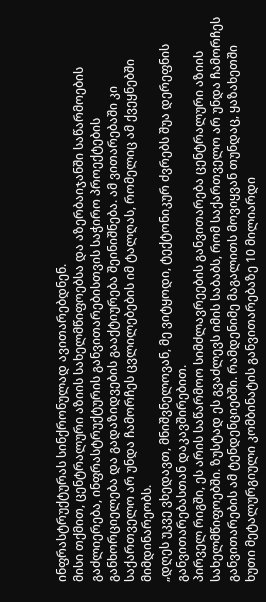ინფრასტრუქტურას სინქრონულად ავითარებდნენ.
მისი თქმით, ცენტრალური აზიის სახელმწიფოებსა და აზერბაიჯანში საწარმოების გაძლიერება, ინფრასტრუქტურის განვითარებისთვის საჭირო პროექტების განხორციელება და გადაზიდვების გააქტიურება შეინიშნება. ამ ვითარებაში კი საქართველო არ უნდა ჩამორჩეს ცვლილებების იმ ტალღას, რომელიც ამ ქვეყნებში მიმდინარეობს.
„დღეს უკვე ვხედავთ, მნიშვნელოვან, მე ვიტყოდი, ტექტონიკურ ძვრებს შუა დერეფნის განვითარებასთან დაკავშირებით.
პირველ რიგში, ეს არის საწარმოო სიმძლავრეების განვითარება ცენტრალური აზიის სახელმწიფოებში. ზუსტად ეს გვაძლევს იმის საბაბს, რომ საქართველო არ უნდა ჩამორჩეს განვითარების ამ ტენდენციებში. რამდენიმე მაგალითს მოვიყვან თუნდაც, ყაზახეთში ხუთი მეტალურგიული კომბინატის განვითარებაზე 10 მილიარდი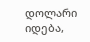დოლარი იდება,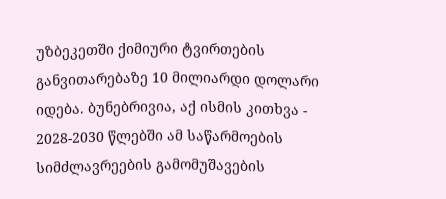უზბეკეთში ქიმიური ტვირთების განვითარებაზე 10 მილიარდი დოლარი იდება. ბუნებრივია, აქ ისმის კითხვა - 2028-2030 წლებში ამ საწარმოების სიმძლავრეების გამომუშავების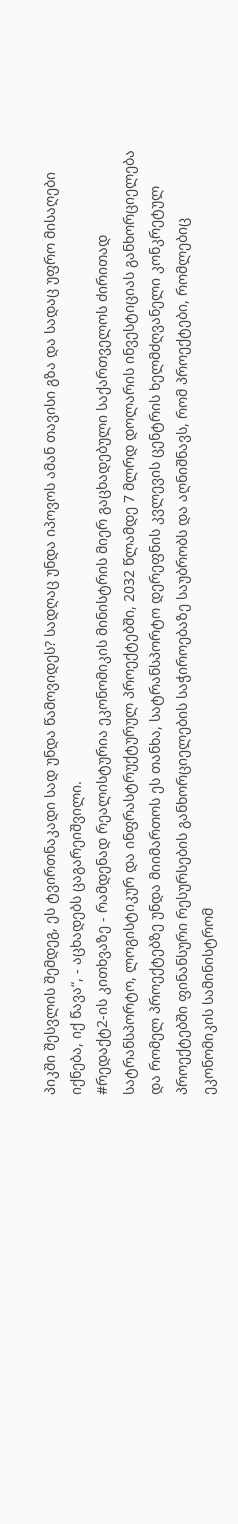პიკში შესვლის შემდეგ, ეს ტვირთნაკადი სად უნდა წამოვიდეს? სადღაც უნდა იპოვოს ამან თავისი გზა და სადაც უფრო მისაღები იქნება, იქ წავა“, - აცხადებს ცაგარეიშვილი.
#რედაქტ2-ის კითხვაზე - რამდენად რეალისტურია ეკონომიკის მინისტრის მიერ გაცხადებული საქართველოს ძირითად სატრანსპორტო, ლოგისტიკურ და ინფრასტრუქტურულ პროექტებში, 2032 წლამდე 7 მლრდ დოლარის ინვესტიციას განხორციელება და რომელ პროექტებზე უნდა მიიმართოს ეს თანხა, სატრანსპორტო დერეფნის კვლევის ცენტრის ხელმძღვანელი კონკრეტულ პროექტებში ფინანსური რესურსების განხორციელების საჭიროებაზე საუბრობს და აღნიშნავს, რომ პროექტები, რომლებიც ეკონომიკის სამინისტრომ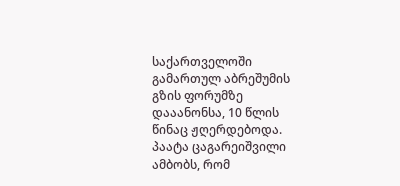საქართველოში გამართულ აბრეშუმის გზის ფორუმზე დააანონსა, 10 წლის წინაც ჟღერდებოდა. პაატა ცაგარეიშვილი ამბობს, რომ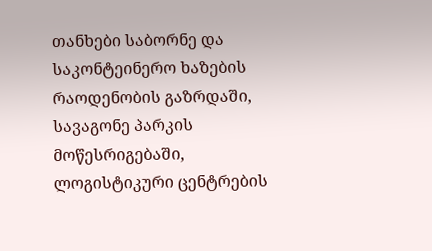თანხები საბორნე და საკონტეინერო ხაზების რაოდენობის გაზრდაში, სავაგონე პარკის მოწესრიგებაში, ლოგისტიკური ცენტრების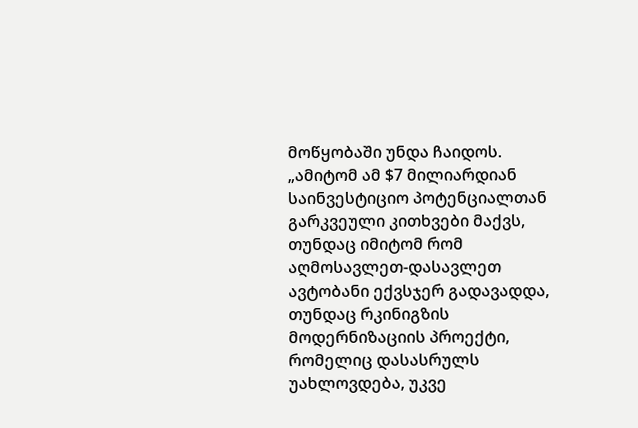მოწყობაში უნდა ჩაიდოს.
„ამიტომ ამ $7 მილიარდიან საინვესტიციო პოტენციალთან გარკვეული კითხვები მაქვს, თუნდაც იმიტომ რომ აღმოსავლეთ-დასავლეთ ავტობანი ექვსჯერ გადავადდა, თუნდაც რკინიგზის მოდერნიზაციის პროექტი, რომელიც დასასრულს უახლოვდება, უკვე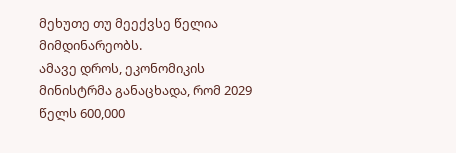მეხუთე თუ მეექვსე წელია მიმდინარეობს.
ამავე დროს, ეკონომიკის მინისტრმა განაცხადა, რომ 2029 წელს 600,000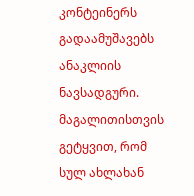კონტეინერს გადაამუშავებს ანაკლიის ნავსადგური. მაგალითისთვის გეტყვით, რომ სულ ახლახან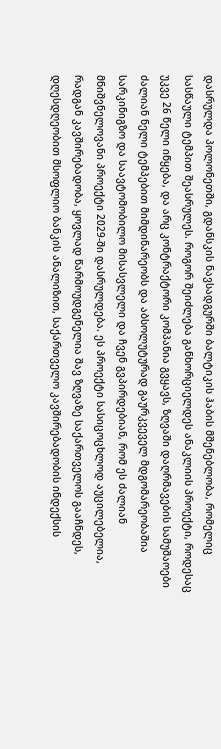დასრულდა პოლონეთში, გდანსკის ნავსადგურში ბალტიკის ჰაბის მშენებლობა, რომელიც სასწაული ტემპით შეასრულეს. როგორ შეიძლება განხორციელდეს ანაკლიის პროექტი, როდესაც უკვე 26 წელი იწყება, და არც კონტრაქტორი კომპანია გვყავს, ზღვაში დაღრმავების სამუშაოები ძალიან ნელი ტემპებით მიმდინარეობს და აბსოლუტურად გაურკვეველ მდგომარეობაშია სარკინიგზო და საავტომობილო მისასვლელი და ჩვენ გვპირდებიან, რომ ეს ძალიან მნიშვნელოვანი პროექტი 2029-ში დასრულდება. ეს პროექტი სასიცოცხლოდ აუცილებელია, რადგან კავშირებადობა, ყოვლად წარმოუდგენელია შავ ზღვაზე საქართველოს გააჩნდეს, დღესდღეობით მსოფლიო ბანკის ანალიზით, საქართველო კავშირებადობის ინდექსის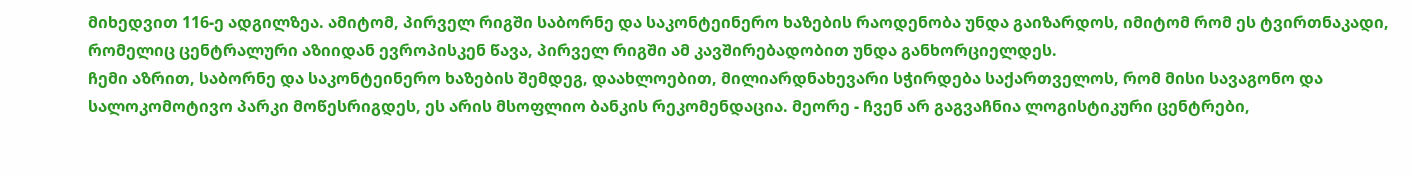მიხედვით 116-ე ადგილზეა. ამიტომ, პირველ რიგში საბორნე და საკონტეინერო ხაზების რაოდენობა უნდა გაიზარდოს, იმიტომ რომ ეს ტვირთნაკადი, რომელიც ცენტრალური აზიიდან ევროპისკენ წავა, პირველ რიგში ამ კავშირებადობით უნდა განხორციელდეს.
ჩემი აზრით, საბორნე და საკონტეინერო ხაზების შემდეგ, დაახლოებით, მილიარდნახევარი სჭირდება საქართველოს, რომ მისი სავაგონო და სალოკომოტივო პარკი მოწესრიგდეს, ეს არის მსოფლიო ბანკის რეკომენდაცია. მეორე - ჩვენ არ გაგვაჩნია ლოგისტიკური ცენტრები,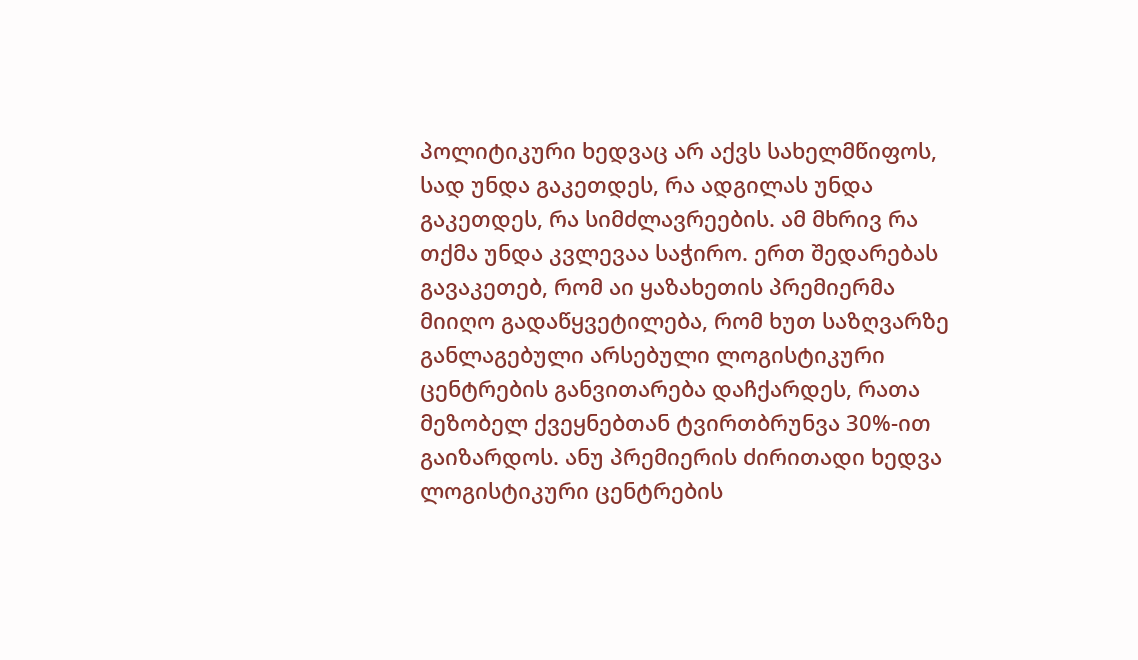პოლიტიკური ხედვაც არ აქვს სახელმწიფოს, სად უნდა გაკეთდეს, რა ადგილას უნდა გაკეთდეს, რა სიმძლავრეების. ამ მხრივ რა თქმა უნდა კვლევაა საჭირო. ერთ შედარებას გავაკეთებ, რომ აი ყაზახეთის პრემიერმა მიიღო გადაწყვეტილება, რომ ხუთ საზღვარზე განლაგებული არსებული ლოგისტიკური ცენტრების განვითარება დაჩქარდეს, რათა მეზობელ ქვეყნებთან ტვირთბრუნვა 30%-ით გაიზარდოს. ანუ პრემიერის ძირითადი ხედვა ლოგისტიკური ცენტრების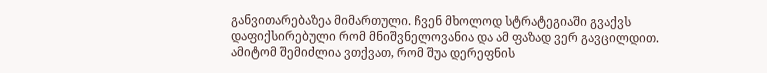განვითარებაზეა მიმართული. ჩვენ მხოლოდ სტრატეგიაში გვაქვს დაფიქსირებული რომ მნიშვნელოვანია და ამ ფაზად ვერ გავცილდით. ამიტომ შემიძლია ვთქვათ, რომ შუა დერეფნის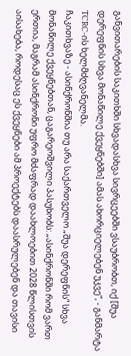განვითარების საკითხში სხვადასხვა სივრცეებში ვსაუბრობთ, იქ [შუა დერეფნის სხვა მონაწილე ქვეყნებში] ამას ახორციელებენ უკვე“, - განმარტა TCRC-ის ხელმძღვანელმა.
ჩაკითხვაზე - ასინქრონშია თუ არა საქართველო „შუა დერეფნის“ სხვა მონაწილე ქვეყნებთან, ცაგარეოშვილი პასუხობს: „ასინქრონში რომ ვართ ერთია, მაგრამ ასინქრონი უფრო მძაფრად დაახლოებით 2028 წლისთვის აისახება, როდესაც ეს ქვეყნები ამ პროექტებს დაასრულებენ და თავისი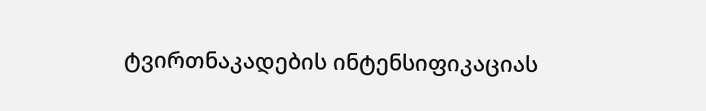ტვირთნაკადების ინტენსიფიკაციას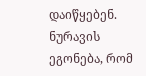დაიწყებენ. ნურავის ეგონება, რომ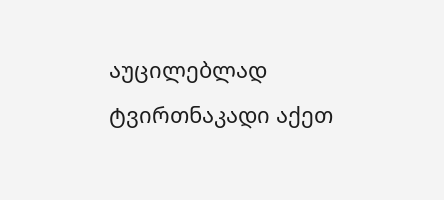აუცილებლად ტვირთნაკადი აქეთ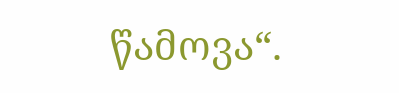წამოვა“.